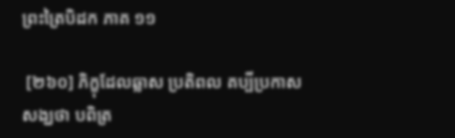ព្រះត្រៃបិដក ភាគ ១១

 [២៦០] ភិក្ខុដែលឆ្លាស ប្រតិពល គប្បីប្រកាសសង្ឃថា បពិត្រ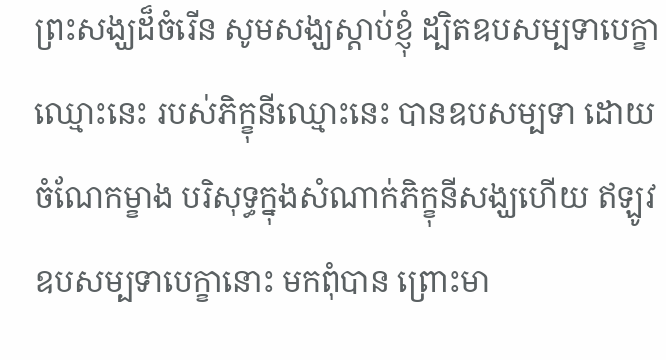ព្រះសង្ឃដ៏ចំរើន សូមសង្ឃស្តាប់ខ្ញុំ ដ្បិតឧបសម្បទាបេក្ខាឈ្មោះនេះ របស់ភិក្ខុនីឈ្មោះនេះ បានឧបសម្បទា ដោយចំណែកម្ខាង បរិសុទ្ធក្នុងសំណាក់ភិក្ខុនីសង្ឃហើយ ឥឡូវ ឧបសម្បទាបេក្ខានោះ មកពុំបាន ព្រោះមា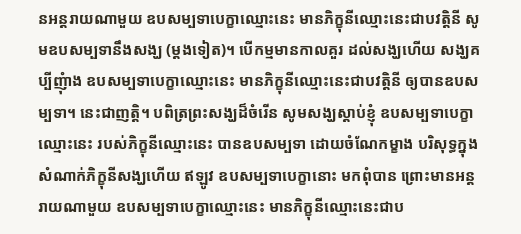នអន្តរាយណាមួយ ឧបសម្បទាបេក្ខាឈ្មោះនេះ មានភិក្ខុនីឈ្មោះនេះជាបវត្តិនី សូមឧបសម្បទានឹងសង្ឃ (ម្តងទៀត)។ បើកម្មមានកាលគួរ ដល់សង្ឃហើយ សង្ឃគប្បីញុំាង ឧបសម្បទាបេក្ខាឈ្មោះនេះ មានភិក្ខុនីឈ្មោះនេះជាបវត្តិនី ឲ្យបានឧបសម្បទា។ នេះជាញត្តិ។ បពិត្រព្រះសង្ឃដ៏ចំរើន សូមសង្ឃស្តាប់ខ្ញុំ ឧបសម្បទាបេក្ខាឈ្មោះនេះ របស់ភិក្ខុនីឈ្មោះនេះ បានឧបសម្បទា ដោយចំណែកម្ខាង បរិសុទ្ធក្នុងសំណាក់ភិក្ខុនីសង្ឃហើយ ឥឡូវ ឧបសម្បទាបេក្ខានោះ មកពុំបាន ព្រោះមានអន្តរាយណាមួយ ឧបសម្បទាបេក្ខាឈ្មោះនេះ មានភិក្ខុនីឈ្មោះនេះជាប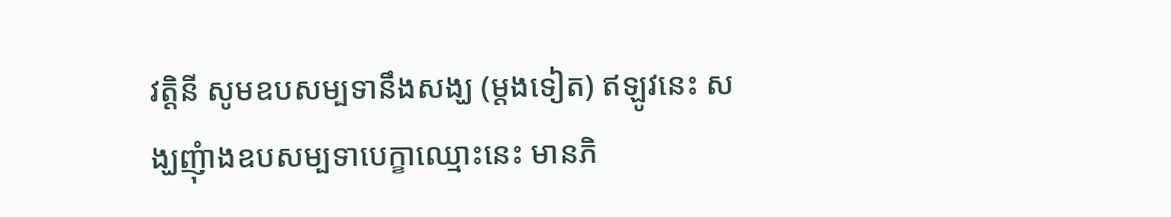វត្តិនី សូមឧបសម្បទានឹងសង្ឃ (ម្តងទៀត) ឥឡូវនេះ សង្ឃញុំាងឧបសម្បទាបេក្ខាឈ្មោះនេះ មានភិ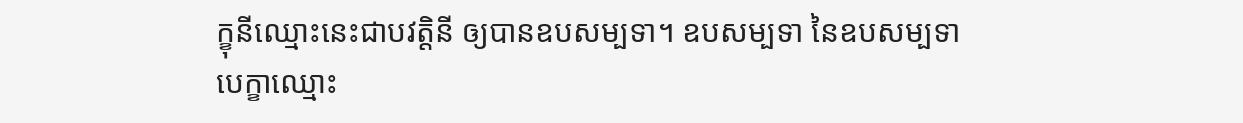ក្ខុនីឈ្មោះនេះជាបវត្តិនី ឲ្យបានឧបសម្បទា។ ឧបសម្បទា នៃឧបសម្បទាបេក្ខាឈ្មោះ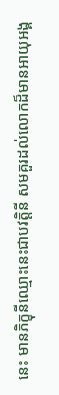នេះ មានភិក្ខុនីឈ្មោះនេះជាបវត្តិនី សមគួរដល់លោកដ៏មានអាយុអង្គ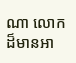ណា លោកដ៏មានអា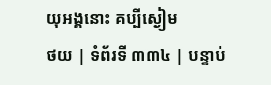យុអង្គនោះ គប្បីស្ងៀម
ថយ | ទំព័រទី ៣៣៤ | បន្ទាប់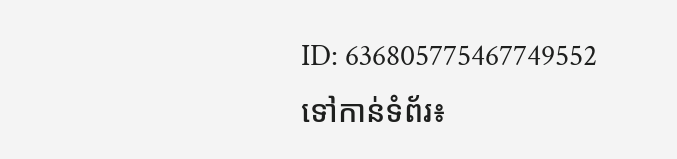ID: 636805775467749552
ទៅកាន់ទំព័រ៖